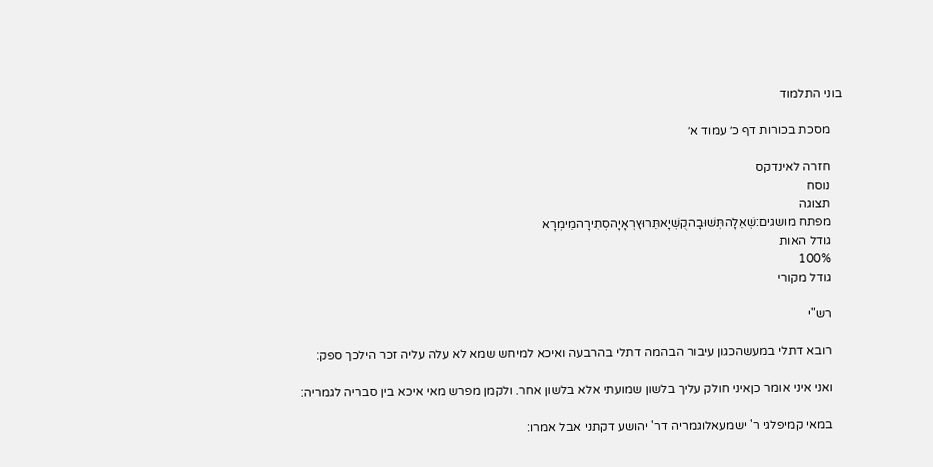בוני התלמוד

    מסכת בכורות דף כ׳ עמוד א׳

    חזרה לאינדקס
    נוסח
    תצוגה
    מפתח מושגים:שְׁאֵלָהתְּשׁוּבָהקֻשְׁיָאתֵּרוּץרְאָיָהסְתִירָהמֵימְרָא
    גודל האות
    100%
    גודל מקורי

    רש"י

    רובא דתלי במעשהכגון עיבור הבהמה דתלי בהרבעה ואיכא למיחש שמא לא עלה עליה זכר הילכך ספק:

    ואני איני אומר כןאיני חולק עליך בלשון שמועתי אלא בלשון אחר. ולקמן מפרש מאי איכא בין סבריה לגמריה:

    במאי קמיפלגי ר' ישמעאלוגמריה דר' יהושע דקתני אבל אמרו: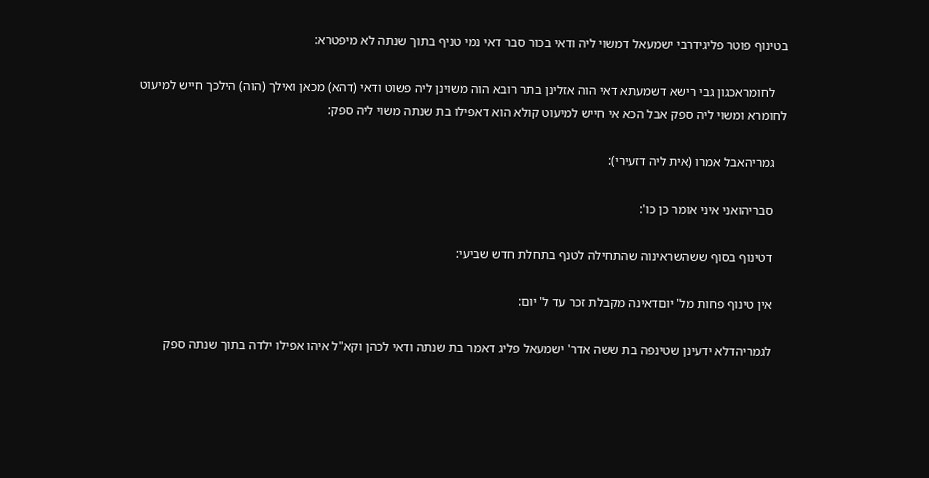בטינוף פוטר פליגידרבי ישמעאל דמשוי ליה ודאי בכור סבר דאי נמי טניף בתוך שנתה לא מיפטרא:

    לחומראכגון גבי רישא דשמעתא דאי הוה אזלינן בתר רובא הוה משוינן ליה פשוט ודאי (דהא) מכאן ואילך (הוה) הילכך חייש למיעוט לחומרא ומשוי ליה ספק אבל הכא אי חייש למיעוט קולא הוא דאפילו בת שנתה משוי ליה ספק:

    גמריהאבל אמרו (אית ליה דזעירי):

    סבריהואני איני אומר כן כו':

    דטינוף בסוף ששהשראינוה שהתחילה לטנף בתחלת חדש שביעי:

    אין טינוף פחות מל' יוםדאינה מקבלת זכר עד ל' יום:

    לגמריהדלא ידעינן שטינפה בת ששה אדר' ישמעאל פליג דאמר בת שנתה ודאי לכהן וקא"ל איהו אפילו ילדה בתוך שנתה ספק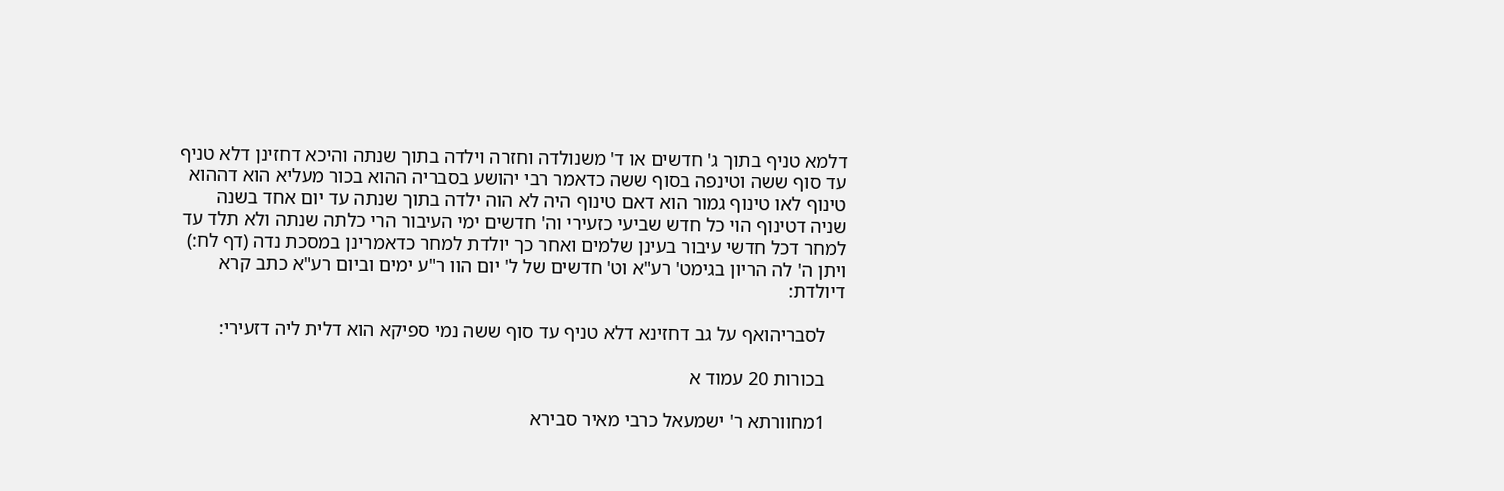דלמא טניף בתוך ג' חדשים או ד' משנולדה וחזרה וילדה בתוך שנתה והיכא דחזינן דלא טניף עד סוף ששה וטינפה בסוף ששה כדאמר רבי יהושע בסבריה ההוא בכור מעליא הוא דההוא טינוף לאו טינוף גמור הוא דאם טינוף היה לא הוה ילדה בתוך שנתה עד יום אחד בשנה שניה דטינוף הוי כל חדש שביעי כזעירי וה' חדשים ימי העיבור הרי כלתה שנתה ולא תלד עד למחר דכל חדשי עיבור בעינן שלמים ואחר כך יולדת למחר כדאמרינן במסכת נדה (דף לח:) ויתן ה' לה הריון בגימט' רע"א וט' חדשים של ל' יום הוו ר"ע ימים וביום רע"א כתב קרא דיולדת:

    לסבריהואף על גב דחזינא דלא טניף עד סוף ששה נמי ספיקא הוא דלית ליה דזעירי:

    בכורות 20 עמוד א

    1מחוורתא ר' ישמעאל כרבי מאיר סבירא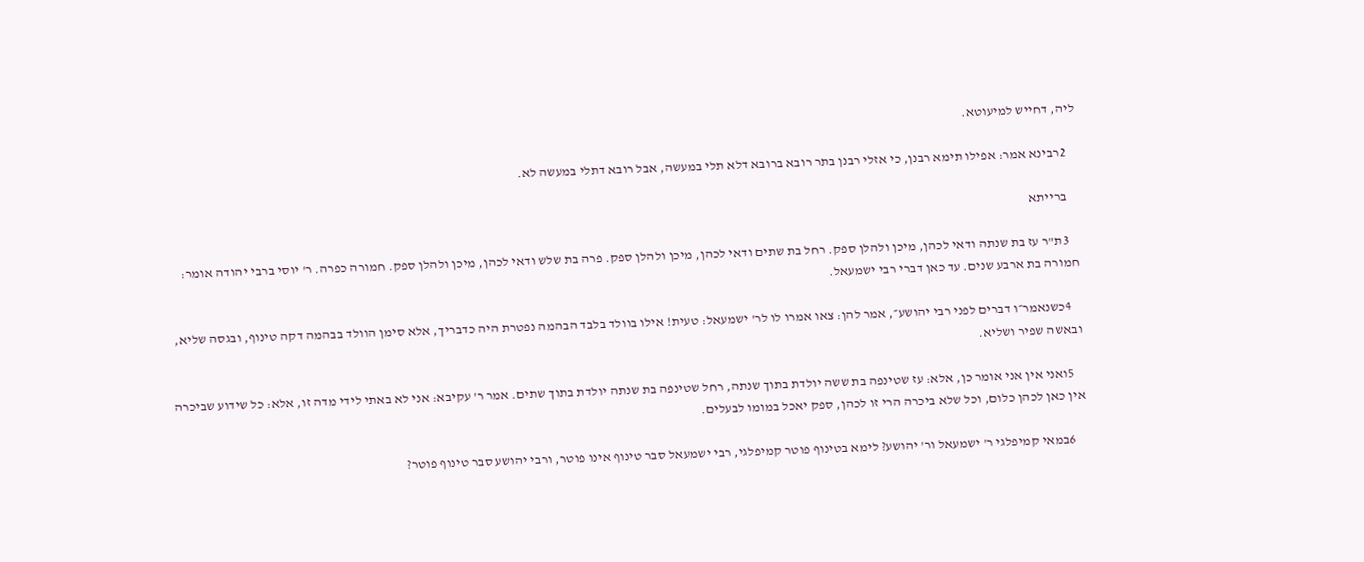ליה, דחייש למיעוטא.

    2רבינא אמר: אפילו תימא רבנן, כי אזלי רבנן בתר רובא ברובא דלא תלי במעשה, אבל רובא דתלי במעשה לא.

    ברייתא

    3ת"ר עז בת שנתה ודאי לכהן, מיכן ולהלן ספק. רחל בת שתים ודאי לכהן, מיכן ולהלן ספק. פרה בת שלש ודאי לכהן, מיכן ולהלן ספק. חמורה כפרה. ר' יוסי ברבי יהודה אומר: חמורה בת ארבע שנים. עד כאן דברי רבי ישמעאל.

    4כשנאמר״ו דברים לפני רבי יהושע״, אמר להן: צאו אמרו לו לר' ישמעאל: טעית! אילו בוולד בלבד הבהמה נפטרת היה כדבריך, אלא סימן הוולד בבהמה דקה טינוף, ובגסה שליא, ובאשה שפיר ושליא.

    5ואני אין אני אומר כן, אלא: עז שטינפה בת ששה יולדת בתוך שנתה, רחל שטינפה בת שנתה יולדת בתוך שתים. אמר ר' עקיבא: אני לא באתי לידי מדה זו, אלא: כל שידוע שביכרה אין כאן לכהן כלום, וכל שלא ביכרה הרי זו לכהן, ספק יאכל במומו לבעלים.

    6במאי קמיפלגי ר' ישמעאל ור' יהושע? לימא בטינוף פוטר קמיפלגי, רבי ישמעאל סבר טינוף אינו פוטר, ורבי יהושע סבר טינוף פוטר?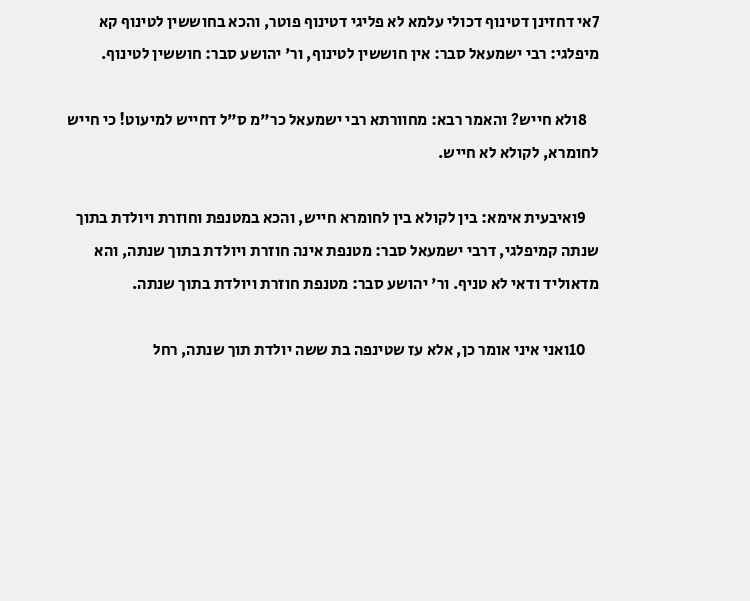7אי דחזינן דטינוף דכולי עלמא לא פליגי דטינוף פוטר, והכא בחוששין לטינוף קא מיפלגי: רבי ישמעאל סבר: אין חוששין לטינוף, ור' יהושע סבר: חוששין לטינוף.

    8ולא חייש? והאמר רבא: מחוורתא רבי ישמעאל כר"מ ס"ל דחייש למיעוט! כי חייש לחומרא, לקולא לא חייש.

    9ואיבעית אימא: בין לקולא בין לחומרא חייש, והכא במטנפת וחוזרת ויולדת בתוך שנתה קמיפלגי, דרבי ישמעאל סבר: מטנפת אינה חוזרת ויולדת בתוך שנתה, והא מדאוליד ודאי לא טניף. ור' יהושע סבר: מטנפת חוזרת ויולדת בתוך שנתה.

    10ואני איני אומר כן, אלא עז שטינפה בת ששה יולדת תוך שנתה, רחל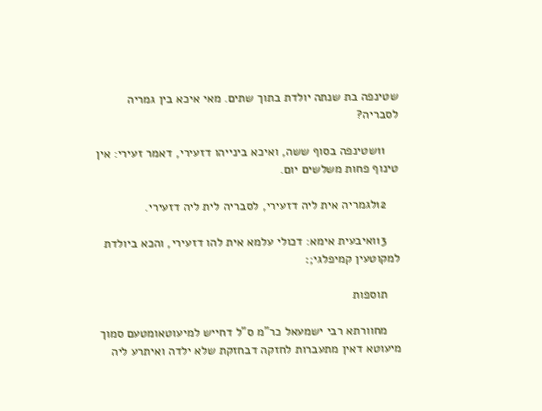שטינפה בת שנתה יולדת בתוך שתים. מאי איכא בין גמריה לסבריה?

    11שטינפה בסוף ששה, ואיכא בינייהו דזעירי, דאמר זעירי: אין טינוף פחות משלשים יום.

    12לגמריה אית ליה דזעירי, לסבריה לית ליה דזעירי.

    13ואיבעית אימא: דכולי עלמא אית להו דזעירי, והכא ביולדת למקוטעין קמיפלגי;׃

    תוספות

    מחוורתא רבי ישמעאל כר"מ ס"ל דחייש למיעוטאומטעם סמוך מיעוטא דאין מתעברות לחזקה דבחזקת שלא ילדה ואיתרע ליה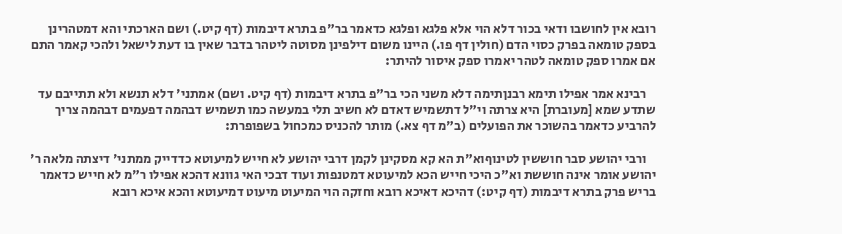רובא אין לחושבו ודאי בכור דלא הוי אלא פלגא ופלגא כדאמר בר"פ בתרא דיבמות (דף קיט.) ושם הארכתי והא דמטהרינן בספק טומאה בפרק כסוי הדם (חולין דף פו.) היינו משום דילפינן מסוטה ליטהר בדבר שאין בו דעת לישאל ולהכי קאמר התם אם אמרו ספק טומאה לטהר יאמרו ספק איסור להיתר:

    רבינא אמר אפילו תימא רבנןתימה דלא משני הכי בר"פ בתרא דיבמות (דף קיט. ושם) אמתני' דלא תנשא ולא תתייבם עד שתדע שמא [מעוברת] היא צרתה וי"ל דתשמיש דאדם לא חשיב תלי במעשה כמו תשמיש דבהמה דפעמים דבהמה צריך להרביע כדאמר בהשוכר את הפועלים (ב"מ דף צא.) מותר להכניס כמכחול בשפופרת:

    ורבי יהושע סבר חוששין לטינוףוא"ת הא קא מסקינן לקמן דרבי יהושע לא חייש למיעוטא כדדייק ממתני' דיצתה מלאה ר' יהושע אומר אינה חוששת וא"כ היכי חייש הכא למיעוטא דמטנפות ועוד דבכי האי גוונא דהכא אפילו ר"מ לא חייש כדאמר בריש פרק בתרא דיבמות (דף קיט:) דהיכא דאיכא רובא וחזקה הוי המיעוט מיעוט דמיעוטא והכא איכא רובא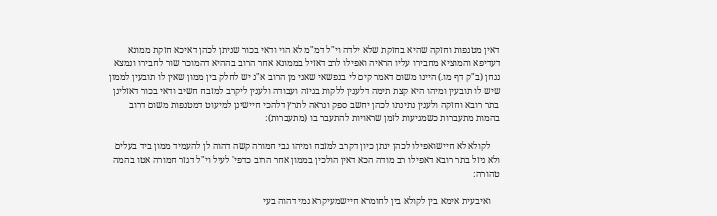דאין מטנפות וחזקה שהיא בחזקת שלא ילדה וי"ל דמ"מ לא הוי ודאי בכור שניתן לכהן דאיכא חזקת ממונא דעדיפא והמוציא מחבירו עליו הראיה ואפילו לרב דאזיל בממונא אחר הרוב בההיא דהמוכר שור לחבירו ונמצא נגחן (ב"ק דף מו.) היינו משום דאמר קים לי בנפשאי שאני מן הרוב א"נ יש לחלק בין ממון שאין לו תובעין לממון שיש לו תובעין ומיהו היא קצת תימה דלענין ללקות בגיזה ועבודה ולענין ליקרב למזבח חשיב ודאי בכור דאזלינן בתר רובא וחזקה ולענין נתינתו לכהן יחשב ספק ונראה לתרץ דלהכי חיישינן למיעוט דמטנפות משום דרוב בהמות מתעברות כשמגיעות לזמן שראויות להתעבר בו (מתעברות):

    לקולא לא חיישואפילו לכהן ינתן כיון דקרב למזבח ומיהו גבי חמורה קשה דהוה לן להעמיד ממון ביד בעלים ולא ניזל בתר רובא דאפילו רב מודה הכא דאין הולכין בממון אחר הרוב כדפי' לעיל וי"ל דגזר חמורה אטו בהמה טהורה:

    ואיבעית אימא בין לקולא בין לחומרא חיישמעיקרא נמי דהוה בעי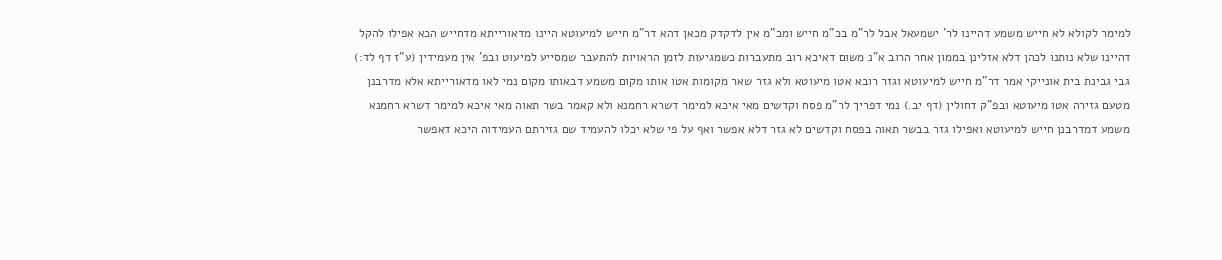למימר לקולא לא חייש משמע דהיינו לר' ישמעאל אבל לר"מ בכ"מ חייש ומכ"מ אין לדקדק מכאן דהא דר"מ חייש למיעוטא היינו מדאורייתא מדחייש הכא אפילו להקל דהיינו שלא נותנו לכהן דלא אזלינן בממון אחר הרוב א"נ משום דאיכא רוב מתעברות כשמגיעות לזמן הראויות להתעבר שמסייע למיעוט ובפ' אין מעמידין (ע"ז דף לד:) גבי גבינת בית אונייקי אמר דר"מ חייש למיעוטא וגזר רובא אטו מיעוטא ולא גזר שאר מקומות אטו אותו מקום משמע דבאותו מקום נמי לאו מדאורייתא אלא מדרבנן מטעם גזירה אטו מיעוטא ובפ"ק דחולין (דף יב.) נמי דפריך לר"מ פסח וקדשים מאי איכא למימר דשרא רחמנא ולא קאמר בשר תאוה מאי איכא למימר דשרא רחמנא משמע דמדרבנן חייש למיעוטא ואפילו גזר בבשר תאוה בפסח וקדשים לא גזר דלא אפשר ואף על פי שלא יכלו להעמיד שם גזירתם העמידוה היכא דאפשר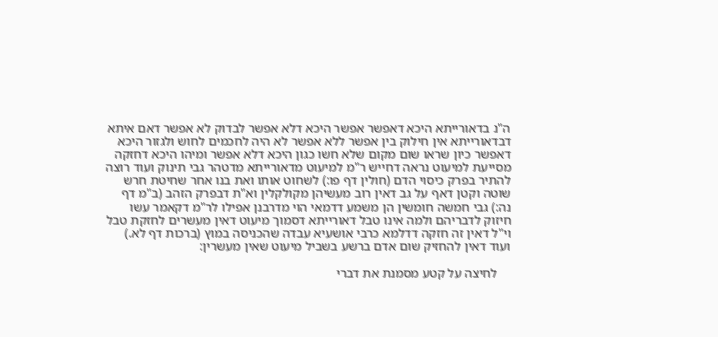ה"נ בדאורייתא היכא דאפשר אפשר היכא דלא אפשר לבדוק לא אפשר דאם איתא דבדאורייתא אין חילוק בין אפשר ללא אפשר לא היה לחכמים לחוש ולגזור היכא דאפשר כיון שראו שום מקום שלא חשו כגון היכא דלא אפשר ומיהו היכא דחזקה מסייעת למיעוט נראה דחייש ר"מ למיעוט מדאורייתא מדטהר גבי תינוק ועוד רוצה להתיר בפרק כיסוי הדם (חולין דף פו:) לשחוט אותו ואת בנו אחר שחיטת חרש שוטה וקטן דאף על גב דאין רוב מעשיהן מקולקלין וא"ת דבפרק הזהב (ב"מ דף נה:) גבי חמשה חומשין הן משמע דדמאי הוי מדרבנן אפילו לר"מ דקאמר עשו חיזוק לדבריהם ולמה אינו טבל דאורייתא דסמוך מיעוט דאין מעשרים לחזקת טבל וי"ל דאין זה חזקה דדלמא כרבי אושעיא עבדה שהכניסה במוץ (ברכות דף לא.) ועוד דאין להחזיק שום אדם ברשע בשביל מיעוט שאין מעשרין:

    לחיצה על קטע מסמנת את דברי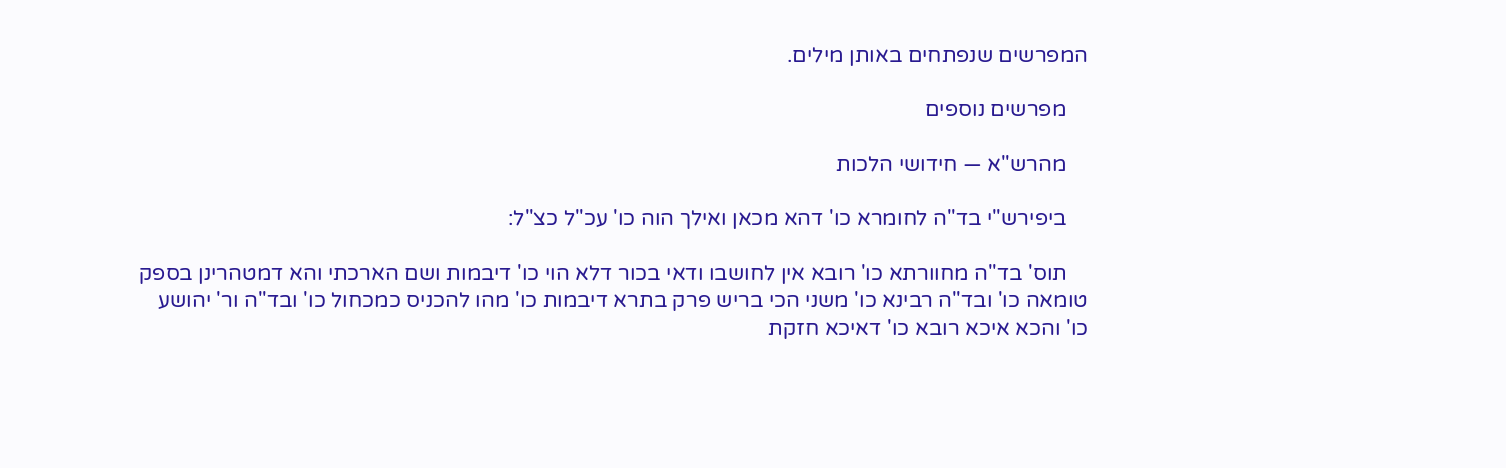המפרשים שנפתחים באותן מילים.

    מפרשים נוספים

    מהרש"א — חידושי הלכות

    ביפירש"י בד"ה לחומרא כו' דהא מכאן ואילך הוה כו' עכ"ל כצ"ל:

    תוס' בד"ה מחוורתא כו' רובא אין לחושבו ודאי בכור דלא הוי כו' דיבמות ושם הארכתי והא דמטהרינן בספק טומאה כו' ובד"ה רבינא כו' משני הכי בריש פרק בתרא דיבמות כו' מהו להכניס כמכחול כו' ובד"ה ור' יהושע כו' והכא איכא רובא כו' דאיכא חזקת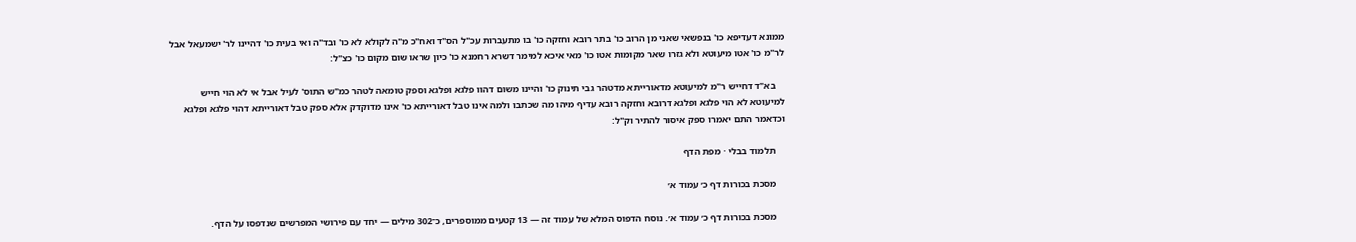ממונא דעדיפא כו' בנפשאי שאני מן הרוב כו' בתר רובא וחזקה כו' בו מתעברות עכ"ל הס"ד ואח"כ מ"ה לקולא לא כו' ובד"ה ואי בעית כו' דהיינו לר' ישמעאל אבל לר"מ כו' אטו מיעוטא ולא גזרו שאר מקומות אטו כו' מאי איכא למימר דשרא רחמנא כו' כיון שראו שום מקום כו' כצ"ל:

    בא"ד דחייש ר"מ למיעוטא מדאורייתא מדטהר גבי תינוק כו' והיינו משום דהוו פלגא ופלגא וספק טומאה לטהר כמ"ש התוס' לעיל אבל אי לא הוי חייש למיעוטא לא הוי פלגא ופלגא דרובא וחזקה רובא עדיף מיהו מה שכתבו ולמה אינו טבל דאורייתא כו' אינו מדוקדק אלא ספק טבל דאורייתא דהוי פלגא ופלגא וכדאמר התם יאמרו ספק איסור להתיר וק"ל:

    תלמוד בבלי · מפת הדף

    מסכת בכורות דף כ׳ עמוד א׳

    מסכת בכורות דף כ׳ עמוד א׳. נוסח הדפוס המלא של עמוד זה — 13 קטעים ממוספרים, כ־302 מילים — יחד עם פירושי המפרשים שנדפסו על הדף.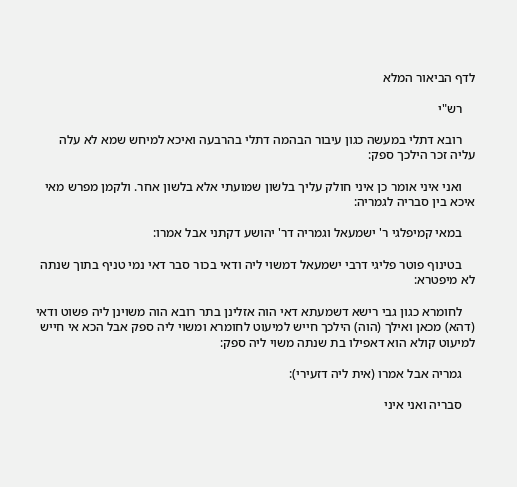לדף הביאור המלא

    רש"י

    רובא דתלי במעשה כגון עיבור הבהמה דתלי בהרבעה ואיכא למיחש שמא לא עלה עליה זכר הילכך ספק:

    ואני איני אומר כן איני חולק עליך בלשון שמועתי אלא בלשון אחר. ולקמן מפרש מאי איכא בין סבריה לגמריה:

    במאי קמיפלגי ר' ישמעאל וגמריה דר' יהושע דקתני אבל אמרו:

    בטינוף פוטר פליגי דרבי ישמעאל דמשוי ליה ודאי בכור סבר דאי נמי טניף בתוך שנתה לא מיפטרא:

    לחומרא כגון גבי רישא דשמעתא דאי הוה אזלינן בתר רובא הוה משוינן ליה פשוט ודאי (דהא) מכאן ואילך (הוה) הילכך חייש למיעוט לחומרא ומשוי ליה ספק אבל הכא אי חייש למיעוט קולא הוא דאפילו בת שנתה משוי ליה ספק:

    גמריה אבל אמרו (אית ליה דזעירי):

    סבריה ואני איני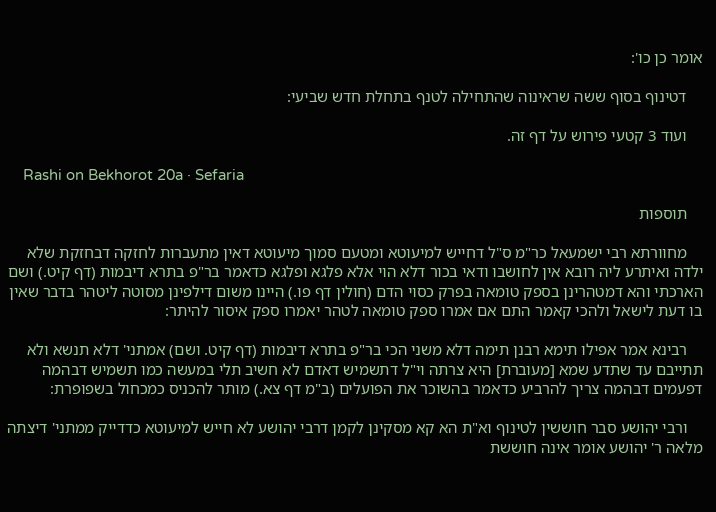אומר כן כו':

    דטינוף בסוף ששה שראינוה שהתחילה לטנף בתחלת חדש שביעי:

    ועוד 3 קטעי פירוש על דף זה.

    Rashi on Bekhorot 20a · Sefaria

    תוספות

    מחוורתא רבי ישמעאל כר"מ ס"ל דחייש למיעוטא ומטעם סמוך מיעוטא דאין מתעברות לחזקה דבחזקת שלא ילדה ואיתרע ליה רובא אין לחושבו ודאי בכור דלא הוי אלא פלגא ופלגא כדאמר בר"פ בתרא דיבמות (דף קיט.) ושם הארכתי והא דמטהרינן בספק טומאה בפרק כסוי הדם (חולין דף פו.) היינו משום דילפינן מסוטה ליטהר בדבר שאין בו דעת לישאל ולהכי קאמר התם אם אמרו ספק טומאה לטהר יאמרו ספק איסור להיתר:

    רבינא אמר אפילו תימא רבנן תימה דלא משני הכי בר"פ בתרא דיבמות (דף קיט. ושם) אמתני' דלא תנשא ולא תתייבם עד שתדע שמא [מעוברת] היא צרתה וי"ל דתשמיש דאדם לא חשיב תלי במעשה כמו תשמיש דבהמה דפעמים דבהמה צריך להרביע כדאמר בהשוכר את הפועלים (ב"מ דף צא.) מותר להכניס כמכחול בשפופרת:

    ורבי יהושע סבר חוששין לטינוף וא"ת הא קא מסקינן לקמן דרבי יהושע לא חייש למיעוטא כדדייק ממתני' דיצתה מלאה ר' יהושע אומר אינה חוששת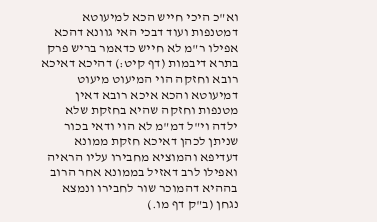וא"כ היכי חייש הכא למיעוטא דמטנפות ועוד דבכי האי גוונא דהכא אפילו ר"מ לא חייש כדאמר בריש פרק בתרא דיבמות (דף קיט:) דהיכא דאיכא רובא וחזקה הוי המיעוט מיעוט דמיעוטא והכא איכא רובא דאין מטנפות וחזקה שהיא בחזקת שלא ילדה וי"ל דמ"מ לא הוי ודאי בכור שניתן לכהן דאיכא חזקת ממונא דעדיפא והמוציא מחבירו עליו הראיה ואפילו לרב דאזיל בממונא אחר הרוב בההיא דהמוכר שור לחבירו ונמצא נגחן (ב"ק דף מו.)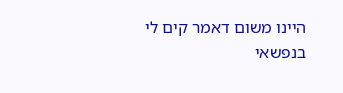היינו משום דאמר קים לי בנפשאי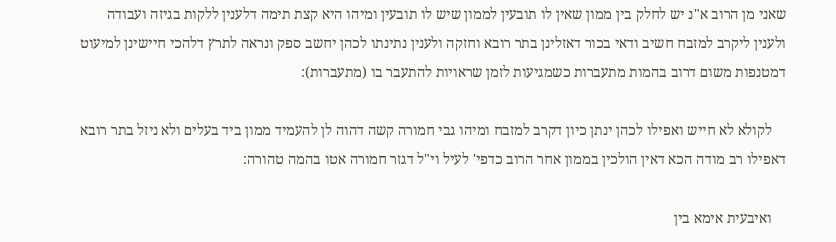שאני מן הרוב א"נ יש לחלק בין ממון שאין לו תובעין לממון שיש לו תובעין ומיהו היא קצת תימה דלענין ללקות בגיזה ועבודה ולענין ליקרב למזבח חשיב ודאי בכור דאזלינן בתר רובא וחזקה ולענין נתינתו לכהן יחשב ספק ונראה לתרץ דלהכי חיישינן למיעוט דמטנפות משום דרוב בהמות מתעברות כשמגיעות לזמן שראויות להתעבר בו (מתעברות):

    לקולא לא חייש ואפילו לכהן ינתן כיון דקרב למזבח ומיהו גבי חמורה קשה דהוה לן להעמיד ממון ביד בעלים ולא ניזל בתר רובא דאפילו רב מודה הכא דאין הולכין בממון אחר הרוב כדפי' לעיל וי"ל דגזר חמורה אטו בהמה טהורה:

    ואיבעית אימא בין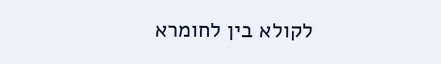לקולא בין לחומרא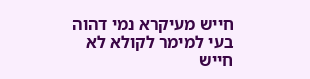חייש מעיקרא נמי דהוה בעי למימר לקולא לא חייש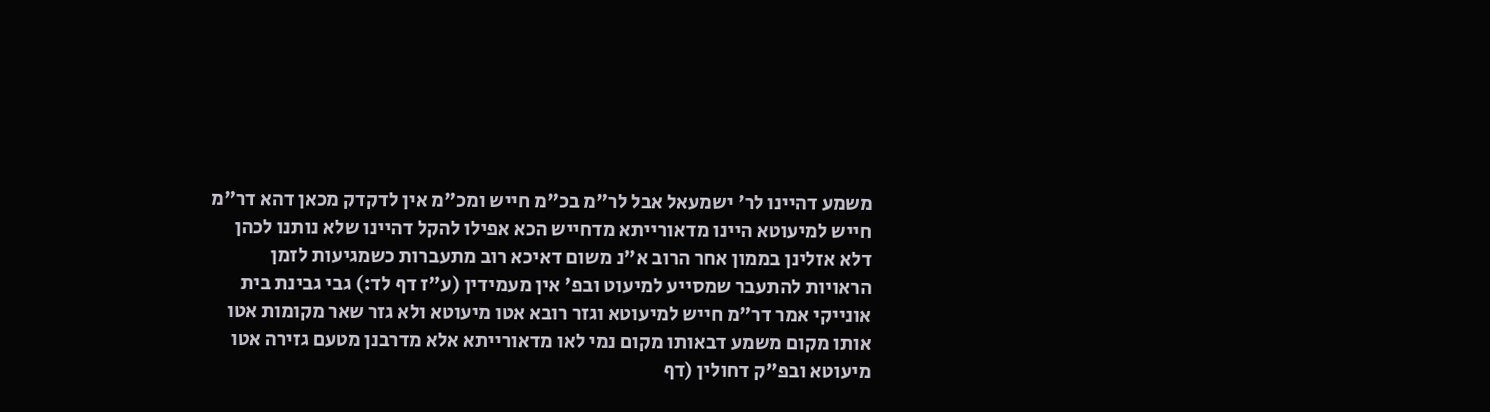משמע דהיינו לר' ישמעאל אבל לר"מ בכ"מ חייש ומכ"מ אין לדקדק מכאן דהא דר"מ חייש למיעוטא היינו מדאורייתא מדחייש הכא אפילו להקל דהיינו שלא נותנו לכהן דלא אזלינן בממון אחר הרוב א"נ משום דאיכא רוב מתעברות כשמגיעות לזמן הראויות להתעבר שמסייע למיעוט ובפ' אין מעמידין (ע"ז דף לד:) גבי גבינת בית אונייקי אמר דר"מ חייש למיעוטא וגזר רובא אטו מיעוטא ולא גזר שאר מקומות אטו אותו מקום משמע דבאותו מקום נמי לאו מדאורייתא אלא מדרבנן מטעם גזירה אטו מיעוטא ובפ"ק דחולין (דף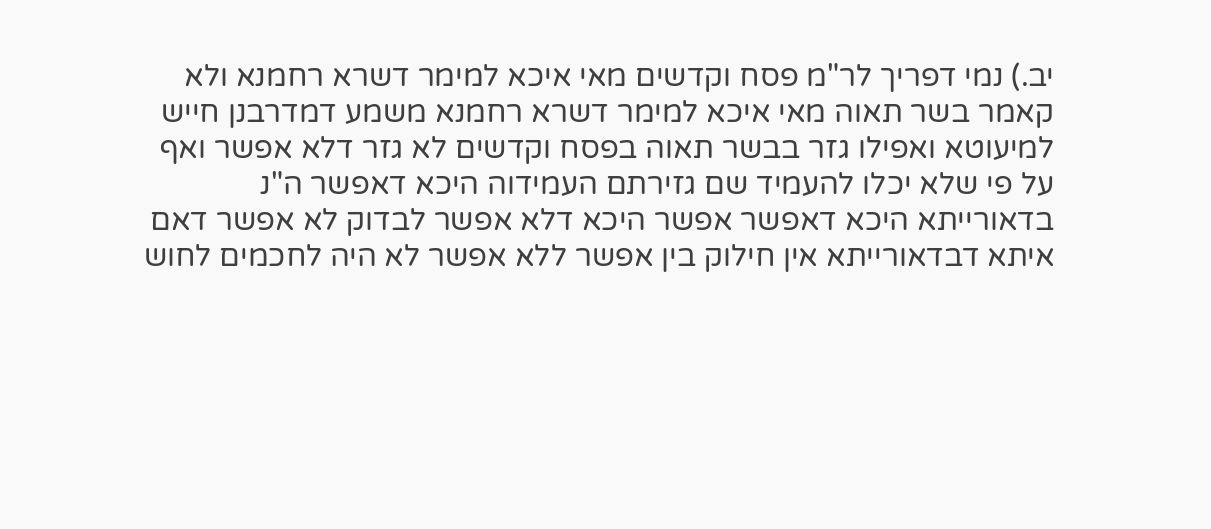יב.) נמי דפריך לר"מ פסח וקדשים מאי איכא למימר דשרא רחמנא ולא קאמר בשר תאוה מאי איכא למימר דשרא רחמנא משמע דמדרבנן חייש למיעוטא ואפילו גזר בבשר תאוה בפסח וקדשים לא גזר דלא אפשר ואף על פי שלא יכלו להעמיד שם גזירתם העמידוה היכא דאפשר ה"נ בדאורייתא היכא דאפשר אפשר היכא דלא אפשר לבדוק לא אפשר דאם איתא דבדאורייתא אין חילוק בין אפשר ללא אפשר לא היה לחכמים לחוש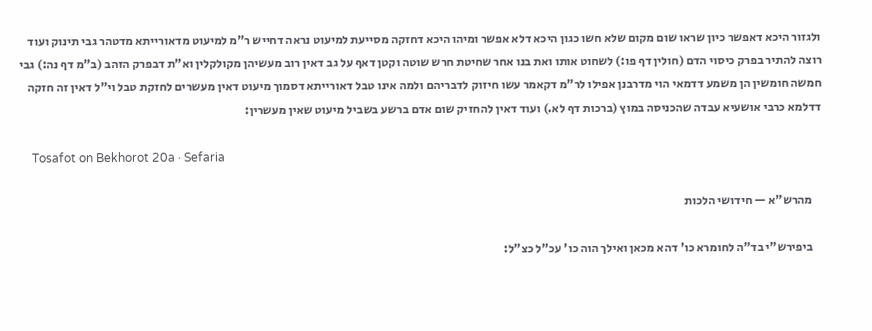ולגזור היכא דאפשר כיון שראו שום מקום שלא חשו כגון היכא דלא אפשר ומיהו היכא דחזקה מסייעת למיעוט נראה דחייש ר"מ למיעוט מדאורייתא מדטהר גבי תינוק ועוד רוצה להתיר בפרק כיסוי הדם (חולין דף פו:) לשחוט אותו ואת בנו אחר שחיטת חרש שוטה וקטן דאף על גב דאין רוב מעשיהן מקולקלין וא"ת דבפרק הזהב (ב"מ דף נה:) גבי חמשה חומשין הן משמע דדמאי הוי מדרבנן אפילו לר"מ דקאמר עשו חיזוק לדבריהם ולמה אינו טבל דאורייתא דסמוך מיעוט דאין מעשרים לחזקת טבל וי"ל דאין זה חזקה דדלמא כרבי אושעיא עבדה שהכניסה במוץ (ברכות דף לא.) ועוד דאין להחזיק שום אדם ברשע בשביל מיעוט שאין מעשרין:

    Tosafot on Bekhorot 20a · Sefaria

    מהרש"א — חידושי הלכות

    ביפירש"י בד"ה לחומרא כו' דהא מכאן ואילך הוה כו' עכ"ל כצ"ל: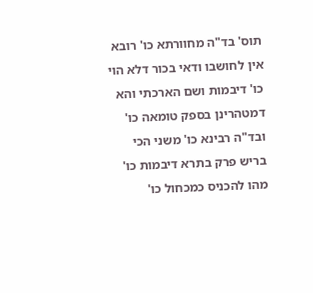תוס' בד"ה מחוורתא כו' רובא אין לחושבו ודאי בכור דלא הוי כו' דיבמות ושם הארכתי והא דמטהרינן בספק טומאה כו' ובד"ה רבינא כו' משני הכי בריש פרק בתרא דיבמות כו' מהו להכניס כמכחול כו'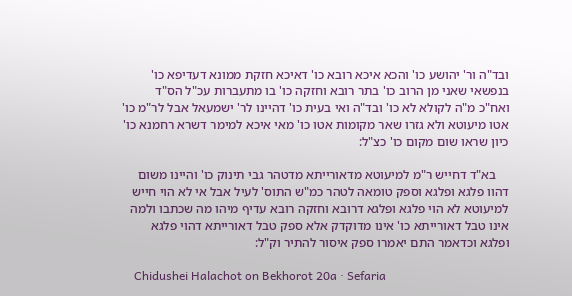ובד"ה ור' יהושע כו' והכא איכא רובא כו' דאיכא חזקת ממונא דעדיפא כו' בנפשאי שאני מן הרוב כו' בתר רובא וחזקה כו' בו מתעברות עכ"ל הס"ד ואח"כ מ"ה לקולא לא כו' ובד"ה ואי בעית כו' דהיינו לר' ישמעאל אבל לר"מ כו' אטו מיעוטא ולא גזרו שאר מקומות אטו כו' מאי איכא למימר דשרא רחמנא כו' כיון שראו שום מקום כו' כצ"ל:

    בא"ד דחייש ר"מ למיעוטא מדאורייתא מדטהר גבי תינוק כו' והיינו משום דהוו פלגא ופלגא וספק טומאה לטהר כמ"ש התוס' לעיל אבל אי לא הוי חייש למיעוטא לא הוי פלגא ופלגא דרובא וחזקה רובא עדיף מיהו מה שכתבו ולמה אינו טבל דאורייתא כו' אינו מדוקדק אלא ספק טבל דאורייתא דהוי פלגא ופלגא וכדאמר התם יאמרו ספק איסור להתיר וק"ל:

    Chidushei Halachot on Bekhorot 20a · Sefaria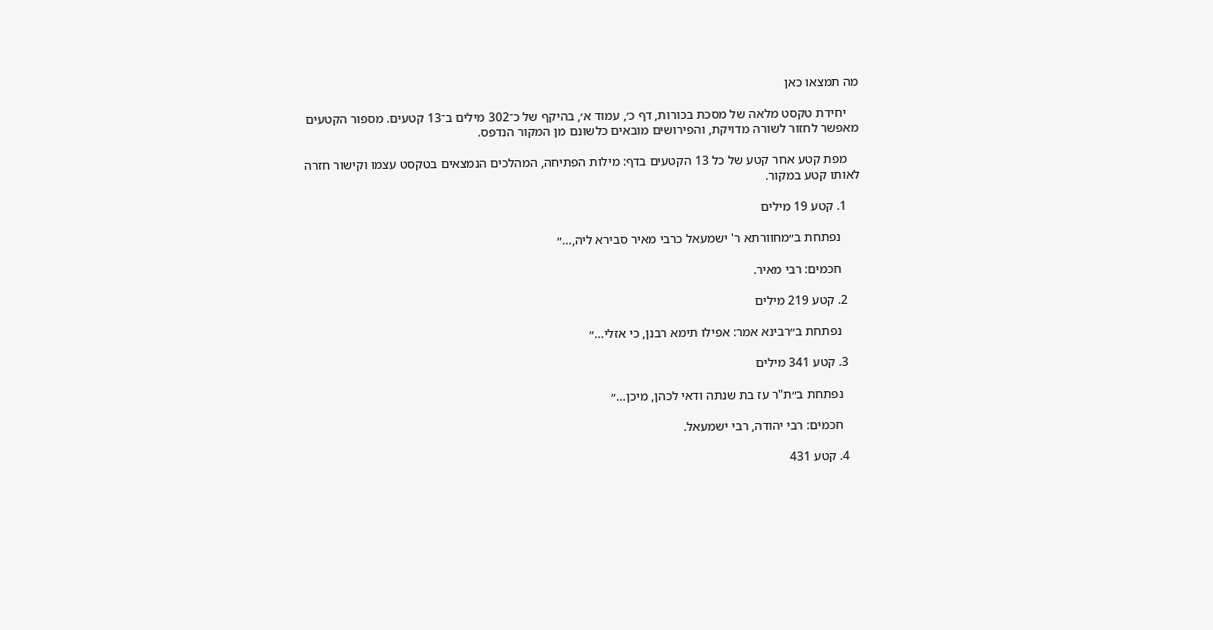מה תמצאו כאן

    יחידת טקסט מלאה של מסכת בכורות, דף כ׳, עמוד א׳, בהיקף של כ־302 מילים ב־13 קטעים. מספור הקטעים מאפשר לחזור לשורה מדויקת, והפירושים מובאים כלשונם מן המקור הנדפס.

    מפת קטע אחר קטע של כל 13 הקטעים בדף: מילות הפתיחה, המהלכים הנמצאים בטקסט עצמו וקישור חזרה לאותו קטע במקור.

    1. קטע 19 מילים

      נפתחת ב״מחוורתא ר' ישמעאל כרבי מאיר סבירא ליה,…״

      חכמים: רבי מאיר.

    2. קטע 219 מילים

      נפתחת ב״רבינא אמר: אפילו תימא רבנן, כי אזלי…״

    3. קטע 341 מילים

      נפתחת ב״ת"ר עז בת שנתה ודאי לכהן, מיכן…״

      חכמים: רבי יהודה, רבי ישמעאל.

    4. קטע 431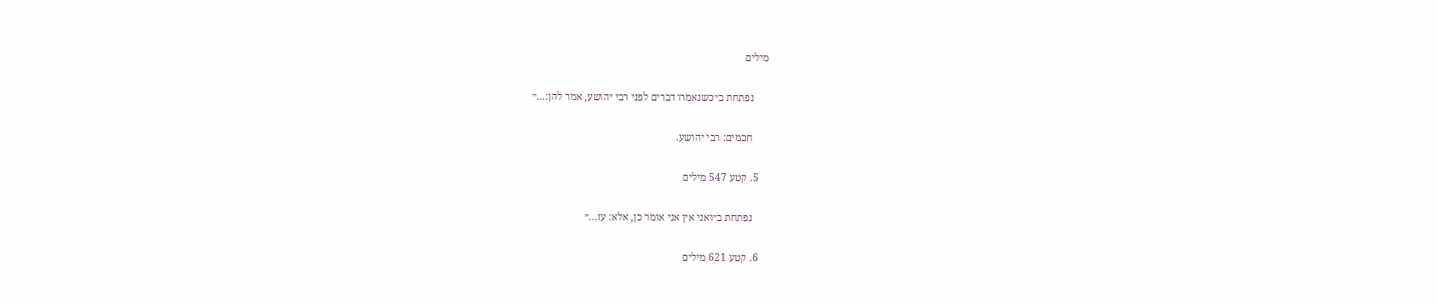מילים

      נפתחת ב״כשנאמרו דברים לפני רבי יהושע, אמר להן:…״

      חכמים: רבי יהושע.

    5. קטע 547 מילים

      נפתחת ב״ואני אין אני אומר כן, אלא: עז…״

    6. קטע 621 מילים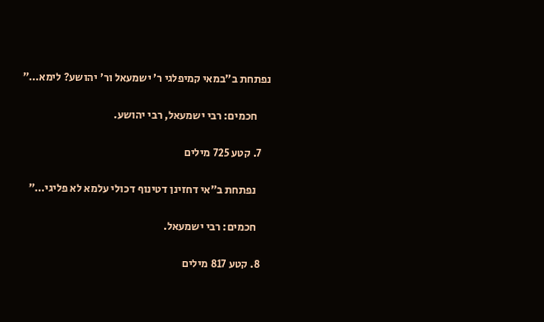נפתחת ב״במאי קמיפלגי ר' ישמעאל ור' יהושע? לימא…״

      חכמים: רבי ישמעאל, רבי יהושע.

    7. קטע 725 מילים

      נפתחת ב״אי דחזינן דטינוף דכולי עלמא לא פליגי…״

      חכמים: רבי ישמעאל.

    8. קטע 817 מילים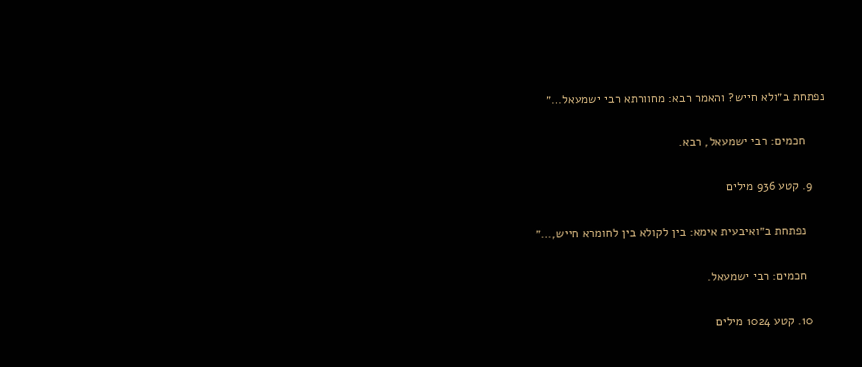נפתחת ב״ולא חייש? והאמר רבא: מחוורתא רבי ישמעאל…״

      חכמים: רבי ישמעאל, רבא.

    9. קטע 936 מילים

      נפתחת ב״ואיבעית אימא: בין לקולא בין לחומרא חייש,…״

      חכמים: רבי ישמעאל.

    10. קטע 1024 מילים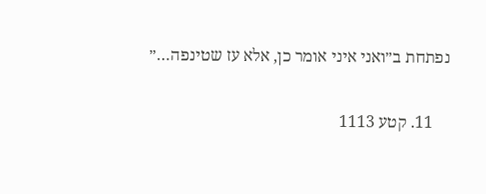נפתחת ב״ואני איני אומר כן, אלא עז שטינפה…״

    11. קטע 1113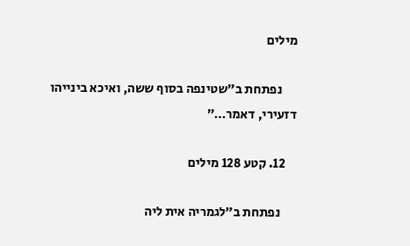מילים

      נפתחת ב״שטינפה בסוף ששה, ואיכא בינייהו דזעירי, דאמר…״

    12. קטע 128 מילים

      נפתחת ב״לגמריה אית ליה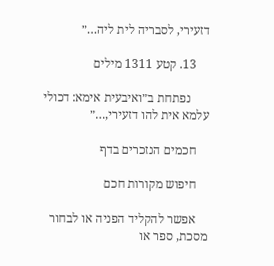דזעירי, לסבריה לית ליה…״

    13. קטע 1311 מילים

      נפתחת ב״ואיבעית אימא: דכולי עלמא אית להו דזעירי,…״

    חכמים הנזכרים בדף

    חיפוש מקורות חכם

    אפשר להקליד הפניה או לבחור מסכת, ספר או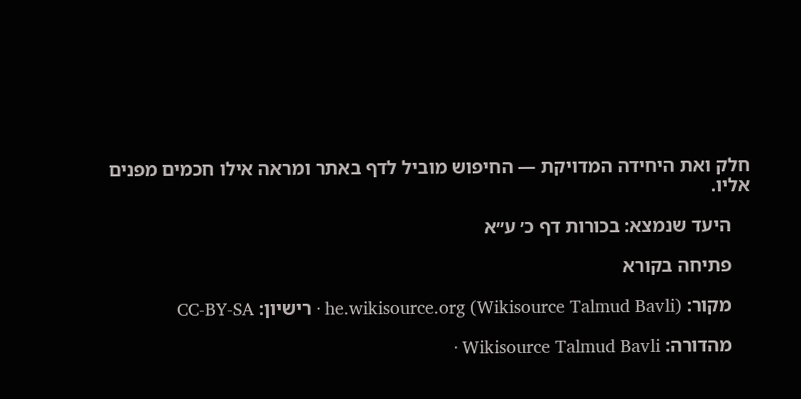חלק ואת היחידה המדויקת — החיפוש מוביל לדף באתר ומראה אילו חכמים מפנים אליו.

    היעד שנמצא: בכורות דף כ׳ ע״א

    פתיחה בקורא

    מקור: he.wikisource.org (Wikisource Talmud Bavli) · רישיון: CC-BY-SA

    מהדורה: Wikisource Talmud Bavli ·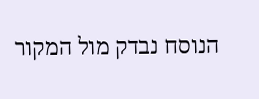הנוסח נבדק מול המקור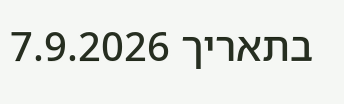בתאריך 7.9.2026